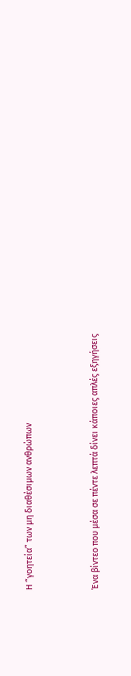Η “γοητεία” των μη διαθέσιμων ανθρώπων



Ένα βίντεο που μέσα σε πέντε λεπτά δίνει κάποιες απλές εξηγήσεις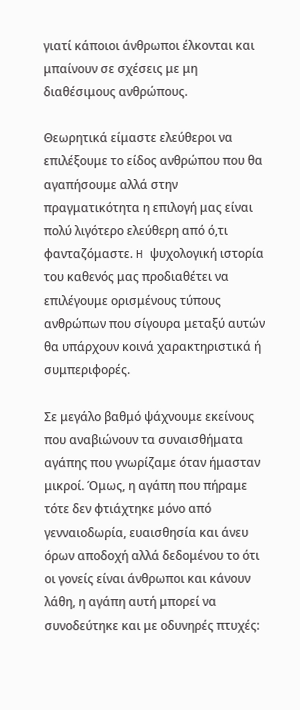γιατί κάποιοι άνθρωποι έλκονται και μπαίνουν σε σχέσεις με μη διαθέσιμους ανθρώπους.

Θεωρητικά είμαστε ελεύθεροι να επιλέξουμε το είδος ανθρώπου που θα αγαπήσουμε αλλά στην πραγματικότητα η επιλογή μας είναι πολύ λιγότερο ελεύθερη από ό,τι φανταζόμαστε. H ψυχολογική ιστορία του καθενός μας προδιαθέτει να επιλέγουμε ορισμένους τύπους ανθρώπων που σίγουρα μεταξύ αυτών θα υπάρχουν κοινά χαρακτηριστικά ή συμπεριφορές.

Σε μεγάλο βαθμό ψάχνουμε εκείνους που αναβιώνουν τα συναισθήματα αγάπης που γνωρίζαμε όταν ήμασταν μικροί. Όμως, η αγάπη που πήραμε τότε δεν φτιάχτηκε μόνο από γενναιοδωρία, ευαισθησία και άνευ όρων αποδοχή αλλά δεδομένου το ότι οι γονείς είναι άνθρωποι και κάνουν λάθη, η αγάπη αυτή μπορεί να συνοδεύτηκε και με οδυνηρές πτυχές: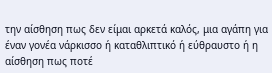την αίσθηση πως δεν είμαι αρκετά καλός, μια αγάπη για έναν γονέα νάρκισσο ή καταθλιπτικό ή εύθραυστο ή η αίσθηση πως ποτέ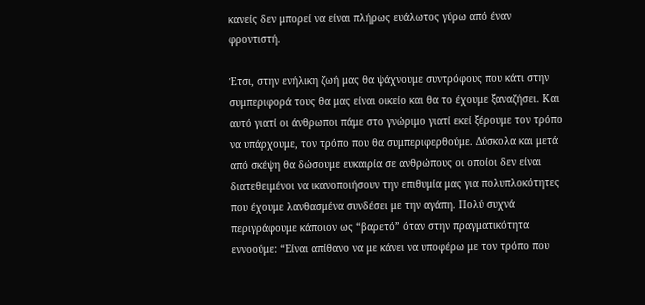κανείς δεν μπορεί να είναι πλήρως ευάλωτος γύρω από έναν φροντιστή.

Έτσι, στην ενήλικη ζωή μας θα ψάχνουμε συντρόφους που κάτι στην συμπεριφορά τους θα μας είναι οικείο και θα το έχουμε ξαναζήσει. Και αυτό γιατί οι άνθρωποι πάμε στο γνώριμο γιατί εκεί ξέρουμε τον τρόπο να υπάρχουμε, τον τρόπο που θα συμπεριφερθούμε. Δύσκολα και μετά από σκέψη θα δώσουμε ευκαιρία σε ανθρώπους οι οποίοι δεν είναι διατεθειμένοι να ικανοποιήσουν την επιθυμία μας για πολυπλοκότητες που έχουμε λανθασμένα συνδέσει με την αγάπη. Πολύ συχνά περιγράφουμε κάποιον ως “βαρετό” όταν στην πραγματικότητα εννοούμε: “Είναι απίθανο να με κάνει να υποφέρω με τον τρόπο που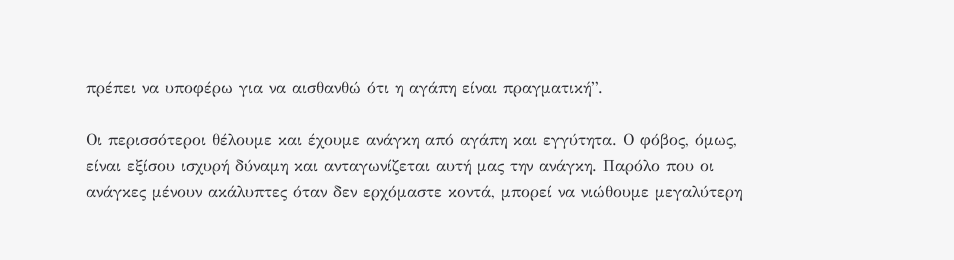πρέπει να υποφέρω για να αισθανθώ ότι η αγάπη είναι πραγματική”.

Οι περισσότεροι θέλουμε και έχουμε ανάγκη από αγάπη και εγγύτητα. Ο φόβος, όμως, είναι εξίσου ισχυρή δύναμη και ανταγωνίζεται αυτή μας την ανάγκη. Παρόλο που οι ανάγκες μένουν ακάλυπτες όταν δεν ερχόμαστε κοντά, μπορεί να νιώθουμε μεγαλύτερη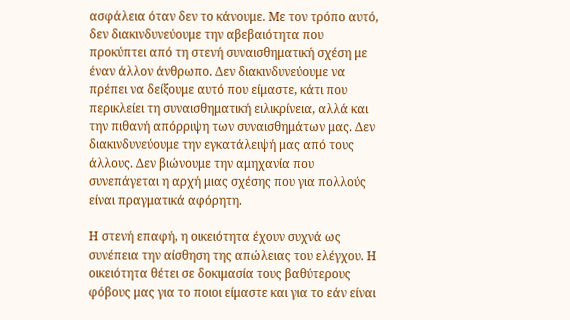ασφάλεια όταν δεν το κάνουμε. Με τον τρόπο αυτό, δεν διακινδυνεύουμε την αβεβαιότητα που προκύπτει από τη στενή συναισθηματική σχέση με έναν άλλον άνθρωπο. Δεν διακινδυνεύουμε να πρέπει να δείξουμε αυτό που είμαστε, κάτι που περικλείει τη συναισθηματική ειλικρίνεια, αλλά και την πιθανή απόρριψη των συναισθημάτων μας. Δεν διακινδυνεύουμε την εγκατάλειψή μας από τους άλλους. Δεν βιώνουμε την αμηχανία που συνεπάγεται η αρχή μιας σχέσης που για πολλούς είναι πραγματικά αφόρητη.

Η στενή επαφή, η οικειότητα έχουν συχνά ως συνέπεια την αίσθηση της απώλειας του ελέγχου. Η οικειότητα θέτει σε δοκιμασία τους βαθύτερους φόβους μας για το ποιοι είμαστε και για το εάν είναι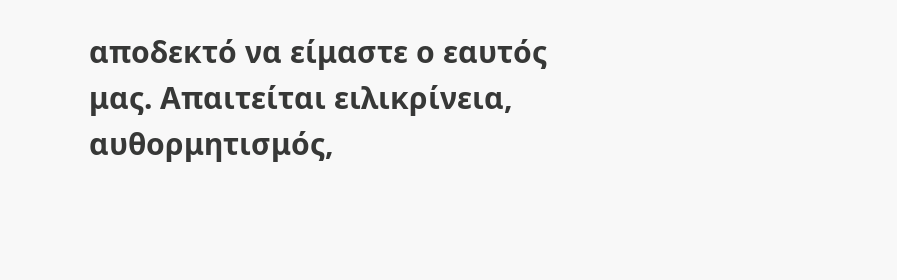αποδεκτό να είμαστε ο εαυτός μας. Απαιτείται ειλικρίνεια, αυθορμητισμός,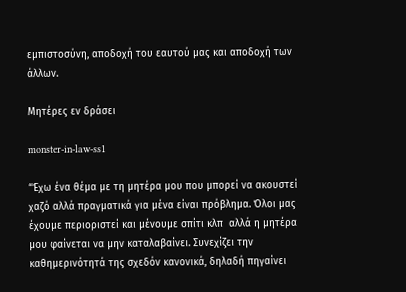εμπιστοσύνη, αποδοχή του εαυτού μας και αποδοχή των άλλων.

Μητέρες εν δράσει

monster-in-law-ss1

“Έχω ένα θέμα με τη μητέρα μου που μπορεί να ακουστεί χαζό αλλά πραγματικά για μένα είναι πρόβλημα. Όλοι μας έχουμε περιοριστεί και μένουμε σπίτι κλπ  αλλά η μητέρα μου φαίνεται να μην καταλαβαίνει. Συνεχίζει την καθημερινότητά της σχεδόν κανονικά, δηλαδή πηγαίνει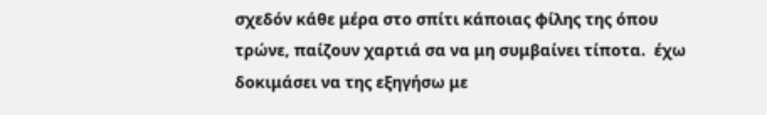σχεδόν κάθε μέρα στο σπίτι κάποιας φίλης της όπου τρώνε, παίζουν χαρτιά σα να μη συμβαίνει τίποτα.  έχω δοκιμάσει να της εξηγήσω με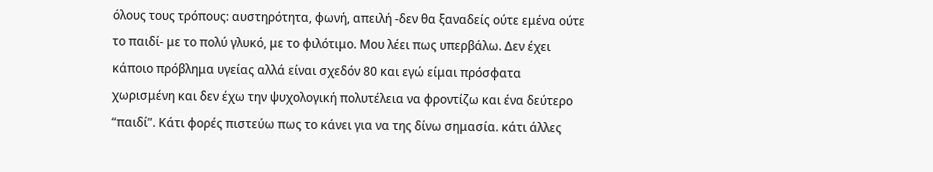όλους τους τρόπους: αυστηρότητα, φωνή, απειλή -δεν θα ξαναδείς ούτε εμένα ούτε το παιδί- με το πολύ γλυκό, με το φιλότιμο. Μου λέει πως υπερβάλω. Δεν έχει κάποιο πρόβλημα υγείας αλλά είναι σχεδόν 80 και εγώ είμαι πρόσφατα χωρισμένη και δεν έχω την ψυχολογική πολυτέλεια να φροντίζω και ένα δεύτερο “παιδί”. Κάτι φορές πιστεύω πως το κάνει για να της δίνω σημασία. κάτι άλλες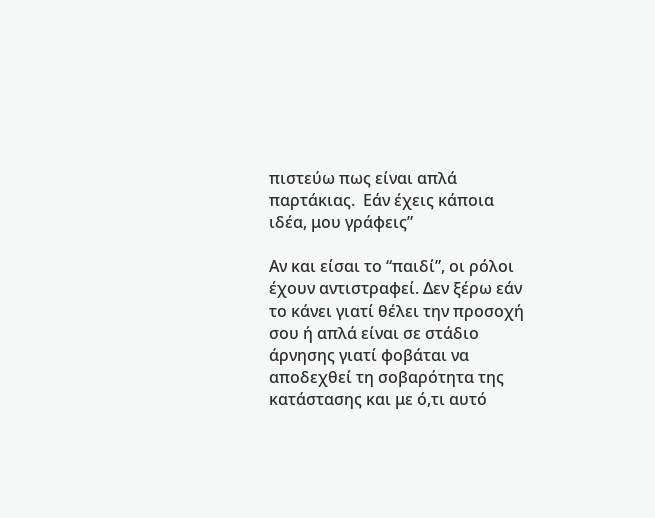πιστεύω πως είναι απλά παρτάκιας.  Εάν έχεις κάποια ιδέα, μου γράφεις”

Αν και είσαι το “παιδί”, οι ρόλοι έχουν αντιστραφεί. Δεν ξέρω εάν το κάνει γιατί θέλει την προσοχή σου ή απλά είναι σε στάδιο άρνησης γιατί φοβάται να αποδεχθεί τη σοβαρότητα της κατάστασης και με ό,τι αυτό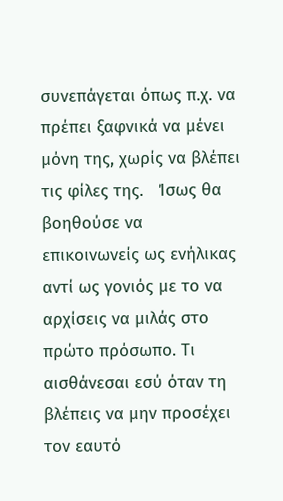συνεπάγεται όπως π.χ. να πρέπει ξαφνικά να μένει μόνη της, χωρίς να βλέπει τις φίλες της.   Ίσως θα βοηθούσε να επικοινωνείς ως ενήλικας αντί ως γονιός με το να αρχίσεις να μιλάς στο πρώτο πρόσωπο. Τι αισθάνεσαι εσύ όταν τη βλέπεις να μην προσέχει τον εαυτό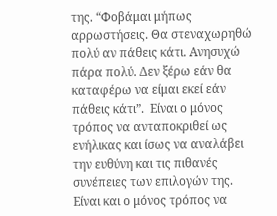της. “Φοβάμαι μήπως αρρωστήσεις. Θα στεναχωρηθώ πολύ αν πάθεις κάτι. Ανησυχώ πάρα πολύ. Δεν ξέρω εάν θα καταφέρω να είμαι εκεί εάν πάθεις κάτι”.  Είναι ο μόνος τρόπος να ανταποκριθεί ως ενήλικας και ίσως να αναλάβει την ευθύνη και τις πιθανές συνέπειες των επιλογών της.  Είναι και ο μόνος τρόπος να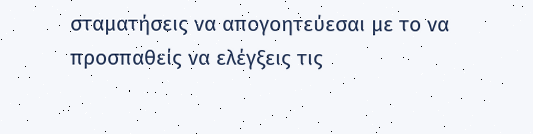σταματήσεις να απογοητεύεσαι με το να προσπαθείς να ελέγξεις τις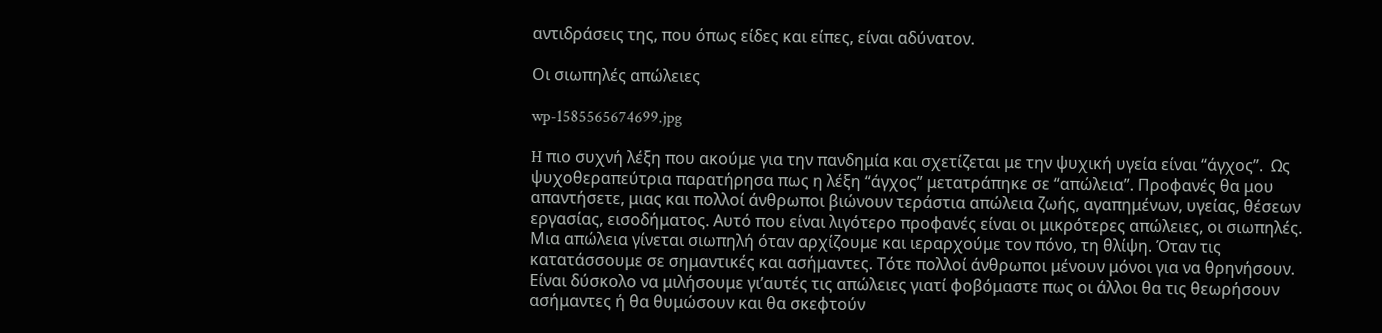αντιδράσεις της, που όπως είδες και είπες, είναι αδύνατον.

Οι σιωπηλές απώλειες

wp-1585565674699.jpg

H πιο συχνή λέξη που ακούμε για την πανδημία και σχετίζεται με την ψυχική υγεία είναι “άγχος”.  Ως ψυχοθεραπεύτρια παρατήρησα πως η λέξη “άγχος” μετατράπηκε σε “απώλεια”. Προφανές θα μου απαντήσετε, μιας και πολλοί άνθρωποι βιώνουν τεράστια απώλεια ζωής, αγαπημένων, υγείας, θέσεων εργασίας, εισοδήματος. Αυτό που είναι λιγότερο προφανές είναι οι μικρότερες απώλειες, οι σιωπηλές.  Μια απώλεια γίνεται σιωπηλή όταν αρχίζουμε και ιεραρχούμε τον πόνο, τη θλίψη. Όταν τις κατατάσσουμε σε σημαντικές και ασήμαντες. Τότε πολλοί άνθρωποι μένουν μόνοι για να θρηνήσουν. Είναι δύσκολο να μιλήσουμε γι’αυτές τις απώλειες γιατί φοβόμαστε πως οι άλλοι θα τις θεωρήσουν ασήμαντες ή θα θυμώσουν και θα σκεφτούν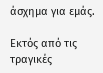άσχημα για εμάς.

Εκτός από τις τραγικές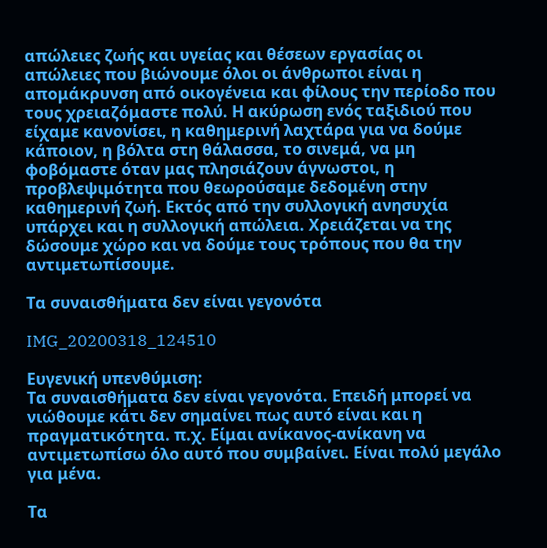απώλειες ζωής και υγείας και θέσεων εργασίας οι απώλειες που βιώνουμε όλοι οι άνθρωποι είναι η απομάκρυνση από οικογένεια και φίλους την περίοδο που τους χρειαζόμαστε πολύ. Η ακύρωση ενός ταξιδιού που είχαμε κανονίσει, η καθημερινή λαχτάρα για να δούμε κάποιον, η βόλτα στη θάλασσα, το σινεμά, να μη φοβόμαστε όταν μας πλησιάζουν άγνωστοι, η προβλεψιμότητα που θεωρούσαμε δεδομένη στην καθημερινή ζωή. Εκτός από την συλλογική ανησυχία υπάρχει και η συλλογική απώλεια. Χρειάζεται να της δώσουμε χώρο και να δούμε τους τρόπους που θα την αντιμετωπίσουμε.

Τα συναισθήματα δεν είναι γεγονότα

IMG_20200318_124510

Ευγενική υπενθύμιση:
Τα συναισθήματα δεν είναι γεγονότα. Επειδή μπορεί να νιώθουμε κάτι δεν σημαίνει πως αυτό είναι και η πραγματικότητα. π.χ. Είμαι ανίκανος-ανίκανη να αντιμετωπίσω όλο αυτό που συμβαίνει. Είναι πολύ μεγάλο για μένα.

Τα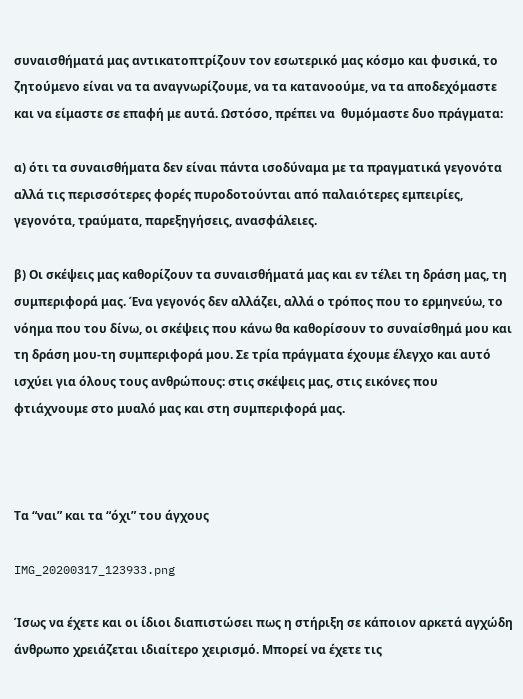συναισθήματά μας αντικατοπτρίζουν τον εσωτερικό μας κόσμο και φυσικά, το ζητούμενο είναι να τα αναγνωρίζουμε, να τα κατανοούμε, να τα αποδεχόμαστε και να είμαστε σε επαφή με αυτά. Ωστόσο, πρέπει να  θυμόμαστε δυο πράγματα:

α) ότι τα συναισθήματα δεν είναι πάντα ισοδύναμα με τα πραγματικά γεγονότα αλλά τις περισσότερες φορές πυροδοτούνται από παλαιότερες εμπειρίες, γεγονότα, τραύματα, παρεξηγήσεις, ανασφάλειες.

β) Οι σκέψεις μας καθορίζουν τα συναισθήματά μας και εν τέλει τη δράση μας, τη συμπεριφορά μας. Ένα γεγονός δεν αλλάζει, αλλά ο τρόπος που το ερμηνεύω, το νόημα που του δίνω, οι σκέψεις που κάνω θα καθορίσουν το συναίσθημά μου και τη δράση μου-τη συμπεριφορά μου. Σε τρία πράγματα έχουμε έλεγχο και αυτό ισχύει για όλους τους ανθρώπους: στις σκέψεις μας, στις εικόνες που φτιάχνουμε στο μυαλό μας και στη συμπεριφορά μας.



Τα “ναι” και τα “όχι” του άγχους

IMG_20200317_123933.png

Ίσως να έχετε και οι ίδιοι διαπιστώσει πως η στήριξη σε κάποιον αρκετά αγχώδη άνθρωπο χρειάζεται ιδιαίτερο χειρισμό. Μπορεί να έχετε τις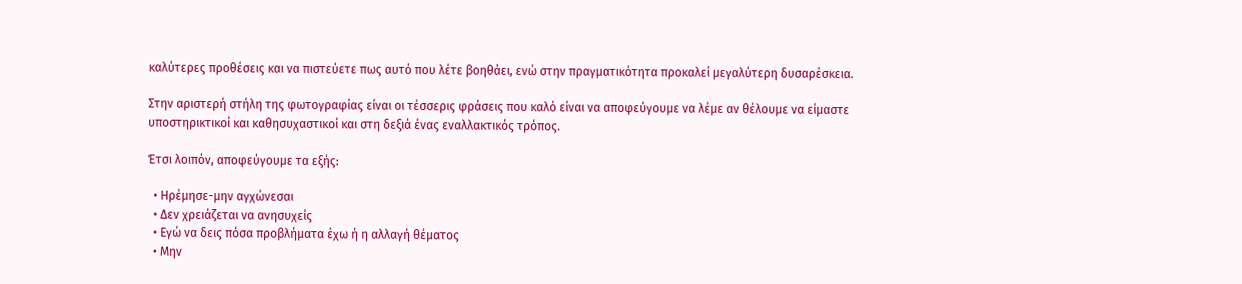καλύτερες προθέσεις και να πιστεύετε πως αυτό που λέτε βοηθάει, ενώ στην πραγματικότητα προκαλεί μεγαλύτερη δυσαρέσκεια.

Στην αριστερή στήλη της φωτογραφίας είναι οι τέσσερις φράσεις που καλό είναι να αποφεύγουμε να λέμε αν θέλουμε να είμαστε υποστηρικτικοί και καθησυχαστικοί και στη δεξιά ένας εναλλακτικός τρόπος.

Έτσι λοιπόν, αποφεύγουμε τα εξής:

  • Ηρέμησε-μην αγχώνεσαι
  • Δεν χρειάζεται να ανησυχείς
  • Εγώ να δεις πόσα προβλήματα έχω ή η αλλαγή θέματος
  • Μην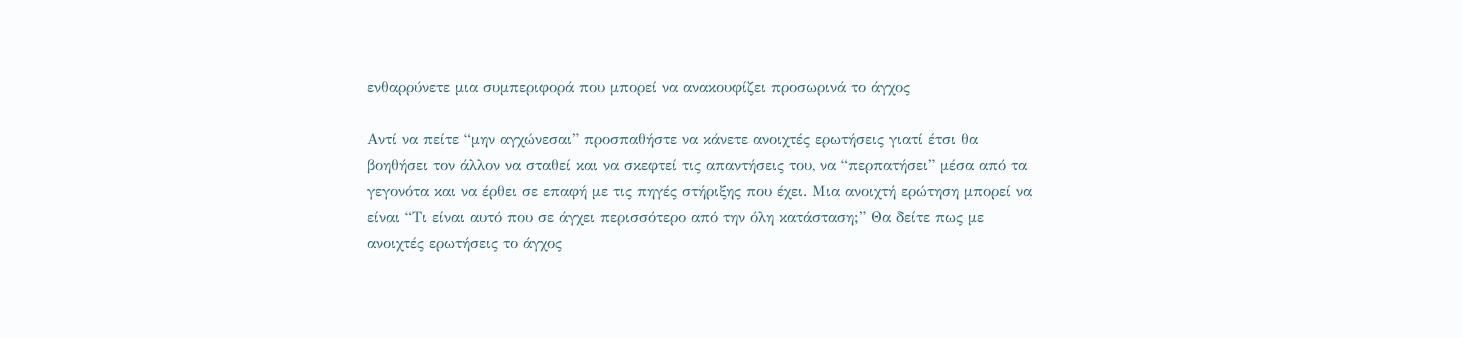ενθαρρύνετε μια συμπεριφορά που μπορεί να ανακουφίζει προσωρινά το άγχος

Αντί να πείτε “μην αγχώνεσαι” προσπαθήστε να κάνετε ανοιχτές ερωτήσεις γιατί έτσι θα βοηθήσει τον άλλον να σταθεί και να σκεφτεί τις απαντήσεις του, να “περπατήσει” μέσα από τα γεγονότα και να έρθει σε επαφή με τις πηγές στήριξης που έχει. Μια ανοιχτή ερώτηση μπορεί να είναι “Τι είναι αυτό που σε άγχει περισσότερο από την όλη κατάσταση;” Θα δείτε πως με ανοιχτές ερωτήσεις το άγχος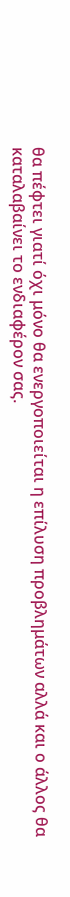θα πέφτει γιατί όχι μόνο θα ενεργοποιείται η επίλυση προβλημάτων αλλά και ο άλλος θα καταλαβαίνει το ενδιαφέρον σας.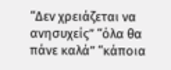“Δεν χρειάζεται να ανησυχείς” “όλα θα πάνε καλά” “κάποια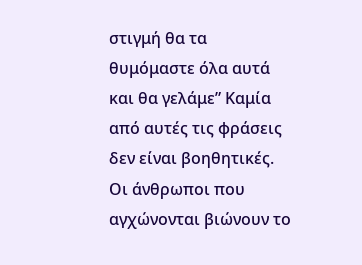στιγμή θα τα θυμόμαστε όλα αυτά και θα γελάμε” Καμία από αυτές τις φράσεις δεν είναι βοηθητικές. Οι άνθρωποι που αγχώνονται βιώνουν το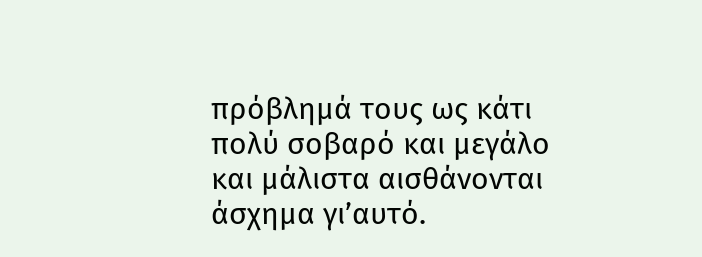πρόβλημά τους ως κάτι πολύ σοβαρό και μεγάλο και μάλιστα αισθάνονται άσχημα γι’αυτό.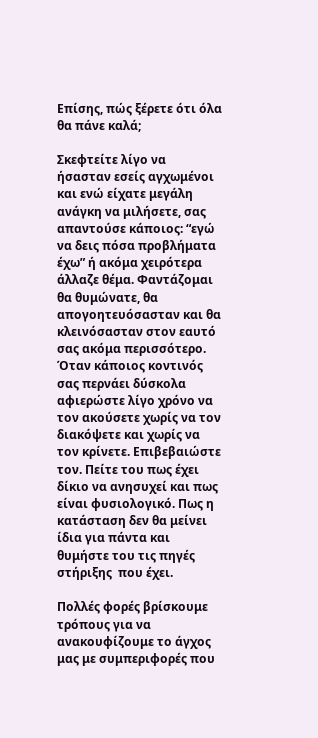Επίσης, πώς ξέρετε ότι όλα θα πάνε καλά;

Σκεφτείτε λίγο να ήσασταν εσείς αγχωμένοι και ενώ είχατε μεγάλη ανάγκη να μιλήσετε, σας απαντούσε κάποιος: “εγώ να δεις πόσα προβλήματα έχω” ή ακόμα χειρότερα άλλαζε θέμα. Φαντάζομαι θα θυμώνατε, θα απογοητευόσασταν και θα κλεινόσασταν στον εαυτό σας ακόμα περισσότερο. Όταν κάποιος κοντινός σας περνάει δύσκολα αφιερώστε λίγο χρόνο να τον ακούσετε χωρίς να τον διακόψετε και χωρίς να τον κρίνετε. Επιβεβαιώστε τον. Πείτε του πως έχει δίκιο να ανησυχεί και πως είναι φυσιολογικό. Πως η κατάσταση δεν θα μείνει ίδια για πάντα και θυμήστε του τις πηγές στήριξης  που έχει.

Πολλές φορές βρίσκουμε τρόπους για να ανακουφίζουμε το άγχος μας με συμπεριφορές που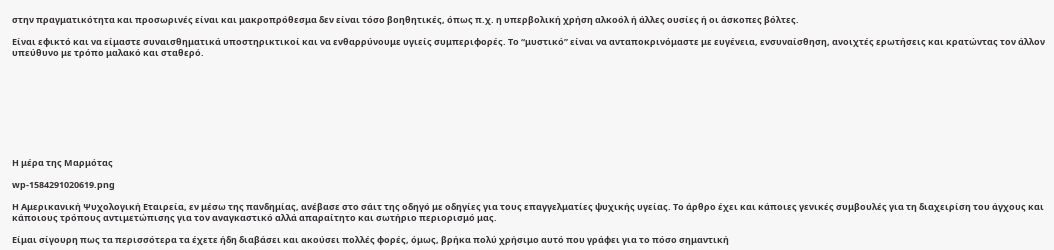στην πραγματικότητα και προσωρινές είναι και μακροπρόθεσμα δεν είναι τόσο βοηθητικές, όπως π.χ. η υπερβολική χρήση αλκοόλ ή άλλες ουσίες ή οι άσκοπες βόλτες.

Είναι εφικτό και να είμαστε συναισθηματικά υποστηρικτικοί και να ενθαρρύνουμε υγιείς συμπεριφορές. Το “μυστικό” είναι να ανταποκρινόμαστε με ευγένεια, ενσυναίσθηση, ανοιχτές ερωτήσεις και κρατώντας τον άλλον υπεύθυνο με τρόπο μαλακό και σταθερό.









Η μέρα της Μαρμότας

wp-1584291020619.png

Η Αμερικανική Ψυχολογική Εταιρεία, εν μέσω της πανδημίας, ανέβασε στο σάιτ της οδηγό με οδηγίες για τους επαγγελματίες ψυχικής υγείας. Το άρθρο έχει και κάποιες γενικές συμβουλές για τη διαχειρίση του άγχους και κάποιους τρόπους αντιμετώπισης για τον αναγκαστικό αλλά απαραίτητο και σωτήριο περιορισμό μας.

Είμαι σίγουρη πως τα περισσότερα τα έχετε ήδη διαβάσει και ακούσει πολλές φορές, όμως, βρήκα πολύ χρήσιμο αυτό που γράφει για το πόσο σημαντική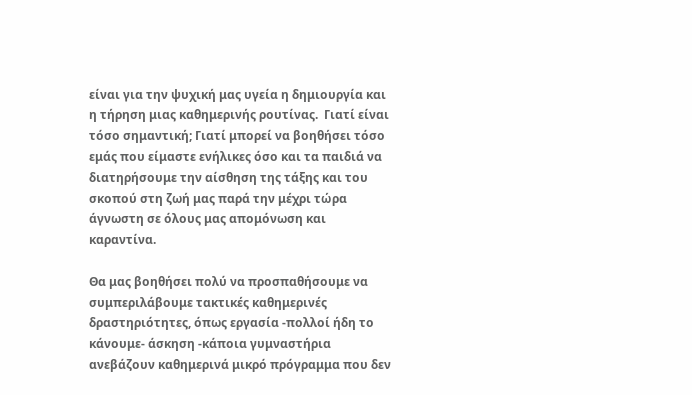είναι για την ψυχική μας υγεία η δημιουργία και η τήρηση μιας καθημερινής ρουτίνας.  Γιατί είναι τόσο σημαντική; Γιατί μπορεί να βοηθήσει τόσο εμάς που είμαστε ενήλικες όσο και τα παιδιά να διατηρήσουμε την αίσθηση της τάξης και του σκοπού στη ζωή μας παρά την μέχρι τώρα άγνωστη σε όλους μας απομόνωση και καραντίνα.

Θα μας βοηθήσει πολύ να προσπαθήσουμε να συμπεριλάβουμε τακτικές καθημερινές δραστηριότητες, όπως εργασία -πολλοί ήδη το κάνουμε- άσκηση -κάποια γυμναστήρια ανεβάζουν καθημερινά μικρό πρόγραμμα που δεν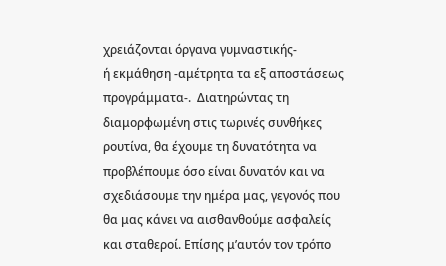χρειάζονται όργανα γυμναστικής-
ή εκμάθηση -αμέτρητα τα εξ αποστάσεως προγράμματα-.  Διατηρώντας τη διαμορφωμένη στις τωρινές συνθήκες ρουτίνα, θα έχουμε τη δυνατότητα να προβλέπουμε όσο είναι δυνατόν και να σχεδιάσουμε την ημέρα μας, γεγονός που θα μας κάνει να αισθανθούμε ασφαλείς και σταθεροί. Επίσης μ’αυτόν τον τρόπο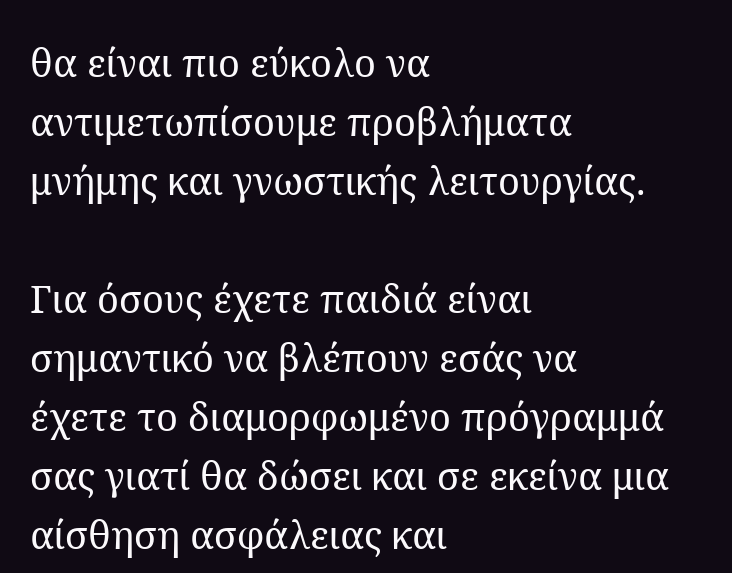θα είναι πιο εύκολο να αντιμετωπίσουμε προβλήματα μνήμης και γνωστικής λειτουργίας.

Για όσους έχετε παιδιά είναι σημαντικό να βλέπουν εσάς να έχετε το διαμορφωμένο πρόγραμμά σας γιατί θα δώσει και σε εκείνα μια αίσθηση ασφάλειας και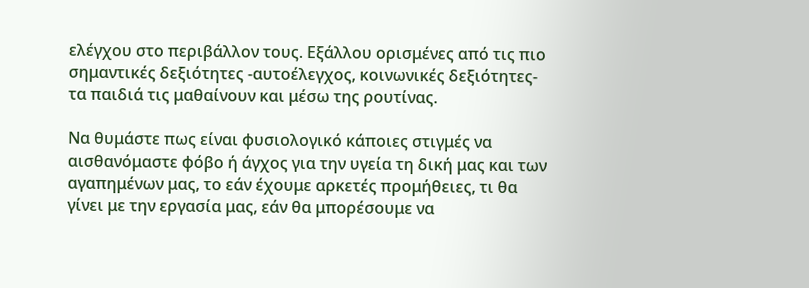ελέγχου στο περιβάλλον τους. Εξάλλου ορισμένες από τις πιο σημαντικές δεξιότητες -αυτοέλεγχος, κοινωνικές δεξιότητες- τα παιδιά τις μαθαίνουν και μέσω της ρουτίνας.

Να θυμάστε πως είναι φυσιολογικό κάποιες στιγμές να αισθανόμαστε φόβο ή άγχος για την υγεία τη δική μας και των αγαπημένων μας, το εάν έχουμε αρκετές προμήθειες, τι θα γίνει με την εργασία μας, εάν θα μπορέσουμε να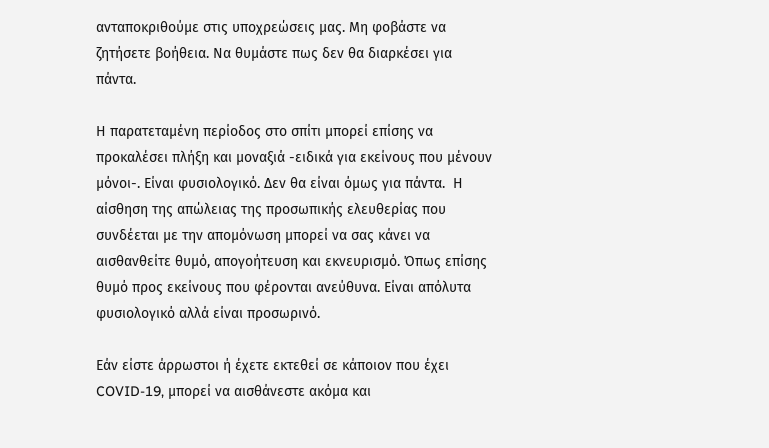ανταποκριθούμε στις υποχρεώσεις μας. Μη φοβάστε να ζητήσετε βοήθεια. Να θυμάστε πως δεν θα διαρκέσει για πάντα.

Η παρατεταμένη περίοδος στο σπίτι μπορεί επίσης να προκαλέσει πλήξη και μοναξιά -ειδικά για εκείνους που μένουν μόνοι-. Είναι φυσιολογικό. Δεν θα είναι όμως για πάντα.  Η αίσθηση της απώλειας της προσωπικής ελευθερίας που συνδέεται με την απομόνωση μπορεί να σας κάνει να αισθανθείτε θυμό, απογοήτευση και εκνευρισμό. Όπως επίσης θυμό προς εκείνους που φέρονται ανεύθυνα. Είναι απόλυτα φυσιολογικό αλλά είναι προσωρινό.

Εάν είστε άρρωστοι ή έχετε εκτεθεί σε κάποιον που έχει COVID-19, μπορεί να αισθάνεστε ακόμα και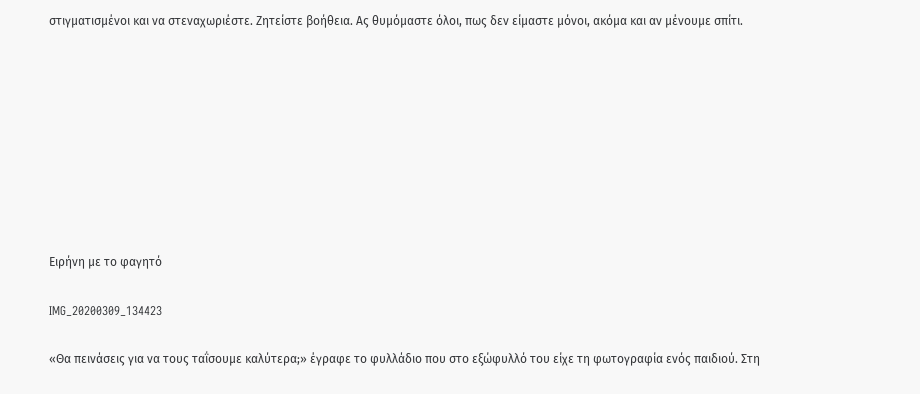στιγματισμένοι και να στεναχωριέστε. Ζητείστε βοήθεια. Ας θυμόμαστε όλοι, πως δεν είμαστε μόνοι, ακόμα και αν μένουμε σπίτι.









Ειρήνη με το φαγητό

IMG_20200309_134423

«Θα πεινάσεις για να τους ταΐσουμε καλύτερα;» έγραφε το φυλλάδιο που στο εξώφυλλό του είχε τη φωτογραφία ενός παιδιού. Στη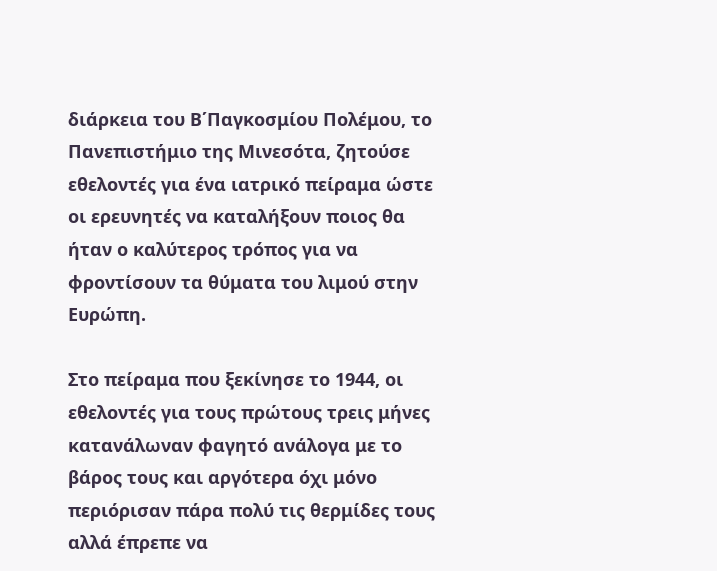διάρκεια του Β΄Παγκοσμίου Πολέμου, το Πανεπιστήμιο της Μινεσότα, ζητούσε εθελοντές για ένα ιατρικό πείραμα ώστε οι ερευνητές να καταλήξουν ποιος θα ήταν ο καλύτερος τρόπος για να φροντίσουν τα θύματα του λιμού στην Ευρώπη.

Στο πείραμα που ξεκίνησε το 1944, οι εθελοντές για τους πρώτους τρεις μήνες κατανάλωναν φαγητό ανάλογα με το βάρος τους και αργότερα όχι μόνο περιόρισαν πάρα πολύ τις θερμίδες τους αλλά έπρεπε να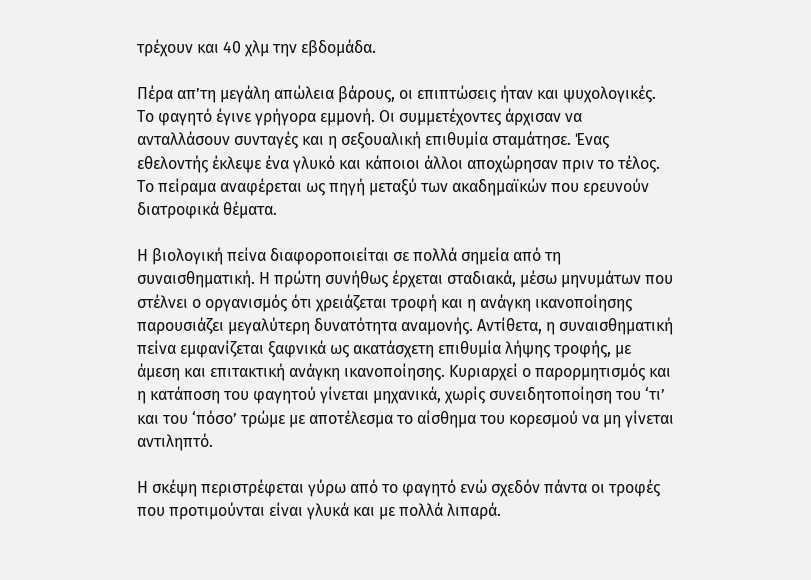τρέχουν και 40 χλμ την εβδομάδα.

Πέρα απ’τη μεγάλη απώλεια βάρους, οι επιπτώσεις ήταν και ψυχολογικές. Το φαγητό έγινε γρήγορα εμμονή. Οι συμμετέχοντες άρχισαν να ανταλλάσουν συνταγές και η σεξουαλική επιθυμία σταμάτησε. Ένας εθελοντής έκλεψε ένα γλυκό και κάποιοι άλλοι αποχώρησαν πριν το τέλος. Το πείραμα αναφέρεται ως πηγή μεταξύ των ακαδημαϊκών που ερευνούν διατροφικά θέματα.

Η βιολογική πείνα διαφοροποιείται σε πολλά σημεία από τη συναισθηματική. Η πρώτη συνήθως έρχεται σταδιακά, μέσω μηνυμάτων που στέλνει ο οργανισμός ότι χρειάζεται τροφή και η ανάγκη ικανοποίησης παρουσιάζει μεγαλύτερη δυνατότητα αναμονής. Αντίθετα, η συναισθηματική πείνα εμφανίζεται ξαφνικά ως ακατάσχετη επιθυμία λήψης τροφής, με άμεση και επιτακτική ανάγκη ικανοποίησης. Κυριαρχεί ο παρορμητισμός και η κατάποση του φαγητού γίνεται μηχανικά, χωρίς συνειδητοποίηση του ‘τι’ και του ‘πόσο’ τρώμε με αποτέλεσμα το αίσθημα του κορεσμού να μη γίνεται αντιληπτό.

Η σκέψη περιστρέφεται γύρω από το φαγητό ενώ σχεδόν πάντα οι τροφές που προτιμούνται είναι γλυκά και με πολλά λιπαρά.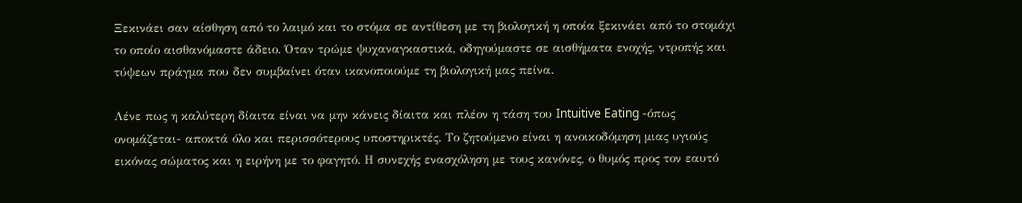Ξεκινάει σαν αίσθηση από το λαιμό και το στόμα σε αντίθεση με τη βιολογική η οποία ξεκινάει από το στομάχι το οποίο αισθανόμαστε άδειο. Όταν τρώμε ψυχαναγκαστικά, οδηγούμαστε σε αισθήματα ενοχής, ντροπής και τύψεων πράγμα που δεν συμβαίνει όταν ικανοποιούμε τη βιολογική μας πείνα.

Λένε πως η καλύτερη δίαιτα είναι να μην κάνεις δίαιτα και πλέον η τάση του Intuitive Eating -όπως ονομάζεται- αποκτά όλο και περισσότερους υποστηρικτές. Το ζητούμενο είναι η ανοικοδόμηση μιας υγιούς εικόνας σώματος και η ειρήνη με το φαγητό. Η συνεχής ενασχόληση με τους κανόνες, ο θυμός προς τον εαυτό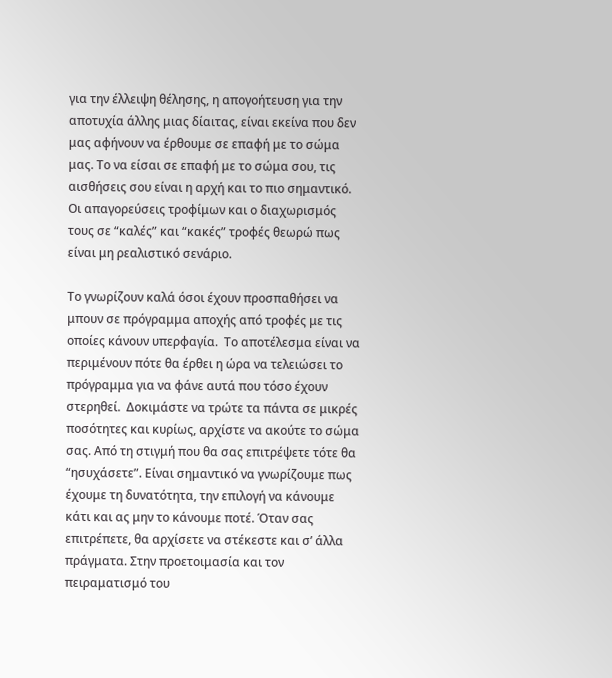για την έλλειψη θέλησης, η απογοήτευση για την αποτυχία άλλης μιας δίαιτας, είναι εκείνα που δεν μας αφήνουν να έρθουμε σε επαφή με το σώμα μας. Το να είσαι σε επαφή με το σώμα σου, τις αισθήσεις σου είναι η αρχή και το πιο σημαντικό. Οι απαγορεύσεις τροφίμων και ο διαχωρισμός τους σε “καλές” και “κακές” τροφές θεωρώ πως είναι μη ρεαλιστικό σενάριο.

Το γνωρίζουν καλά όσοι έχουν προσπαθήσει να μπουν σε πρόγραμμα αποχής από τροφές με τις οποίες κάνουν υπερφαγία.  Το αποτέλεσμα είναι να περιμένουν πότε θα έρθει η ώρα να τελειώσει το πρόγραμμα για να φάνε αυτά που τόσο έχουν στερηθεί.  Δοκιμάστε να τρώτε τα πάντα σε μικρές ποσότητες και κυρίως, αρχίστε να ακούτε το σώμα σας. Από τη στιγμή που θα σας επιτρέψετε τότε θα “ησυχάσετε”. Είναι σημαντικό να γνωρίζουμε πως έχουμε τη δυνατότητα, την επιλογή να κάνουμε κάτι και ας μην το κάνουμε ποτέ. Όταν σας επιτρέπετε, θα αρχίσετε να στέκεστε και σ’ άλλα πράγματα. Στην προετοιμασία και τον πειραματισμό του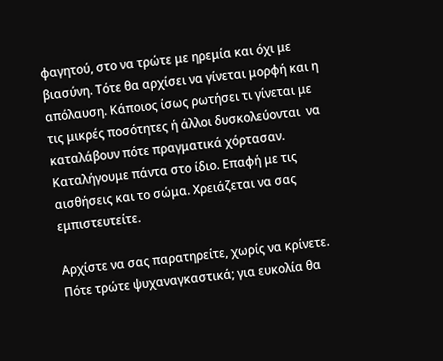φαγητού, στο να τρώτε με ηρεμία και όχι με βιασύνη. Τότε θα αρχίσει να γίνεται μορφή και η απόλαυση. Κάποιος ίσως ρωτήσει τι γίνεται με τις μικρές ποσότητες ή άλλοι δυσκολεύονται  να καταλάβουν πότε πραγματικά χόρτασαν. Καταλήγουμε πάντα στο ίδιο. Επαφή με τις αισθήσεις και το σώμα. Χρειάζεται να σας εμπιστευτείτε.

Αρχίστε να σας παρατηρείτε, χωρίς να κρίνετε.  Πότε τρώτε ψυχαναγκαστικά; για ευκολία θα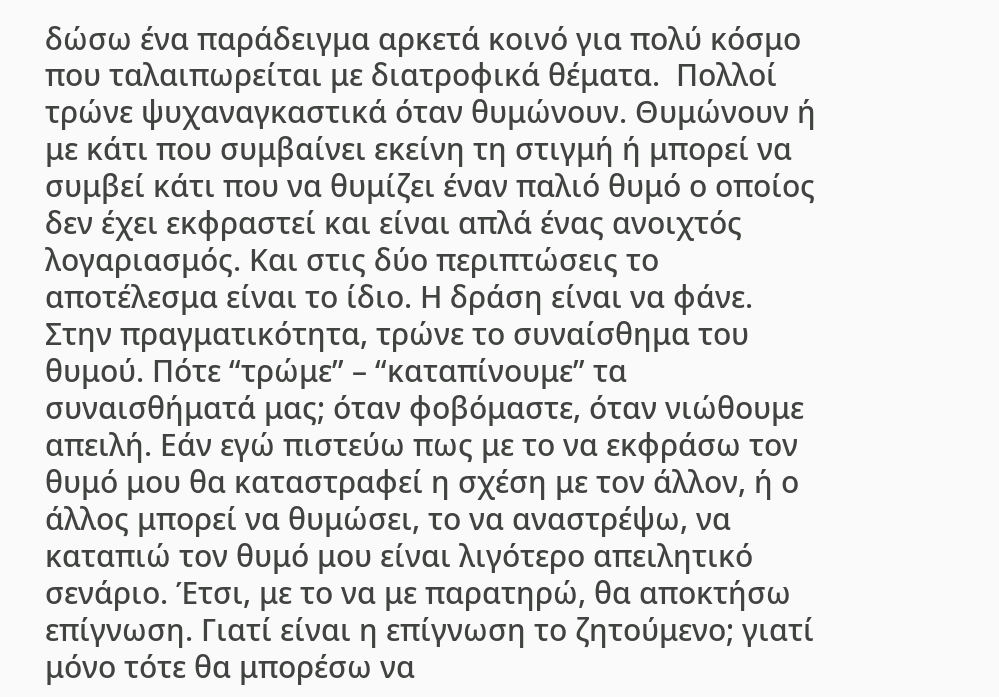δώσω ένα παράδειγμα αρκετά κοινό για πολύ κόσμο που ταλαιπωρείται με διατροφικά θέματα.  Πολλοί τρώνε ψυχαναγκαστικά όταν θυμώνουν. Θυμώνουν ή με κάτι που συμβαίνει εκείνη τη στιγμή ή μπορεί να συμβεί κάτι που να θυμίζει έναν παλιό θυμό ο οποίος δεν έχει εκφραστεί και είναι απλά ένας ανοιχτός λογαριασμός. Και στις δύο περιπτώσεις το αποτέλεσμα είναι το ίδιο. Η δράση είναι να φάνε. Στην πραγματικότητα, τρώνε το συναίσθημα του θυμού. Πότε “τρώμε” – “καταπίνουμε” τα συναισθήματά μας; όταν φοβόμαστε, όταν νιώθουμε απειλή. Εάν εγώ πιστεύω πως με το να εκφράσω τον θυμό μου θα καταστραφεί η σχέση με τον άλλον, ή ο άλλος μπορεί να θυμώσει, το να αναστρέψω, να καταπιώ τον θυμό μου είναι λιγότερο απειλητικό σενάριο. Έτσι, με το να με παρατηρώ, θα αποκτήσω επίγνωση. Γιατί είναι η επίγνωση το ζητούμενο; γιατί μόνο τότε θα μπορέσω να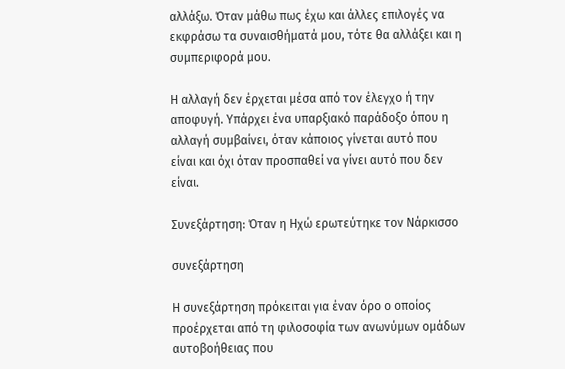αλλάξω. Όταν μάθω πως έχω και άλλες επιλογές να εκφράσω τα συναισθήματά μου, τότε θα αλλάξει και η συμπεριφορά μου.

Η αλλαγή δεν έρχεται μέσα από τον έλεγχο ή την αποφυγή. Υπάρχει ένα υπαρξιακό παράδοξο όπου η αλλαγή συμβαίνει, όταν κάποιος γίνεται αυτό που είναι και όχι όταν προσπαθεί να γίνει αυτό που δεν είναι.

Συνεξάρτηση: Όταν η Ηχώ ερωτεύτηκε τον Νάρκισσο

συνεξάρτηση

Η συνεξάρτηση πρόκειται για έναν όρο ο οποίος προέρχεται από τη φιλοσοφία των ανωνύμων ομάδων αυτοβοήθειας που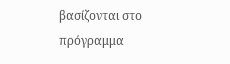βασίζονται στο πρόγραμμα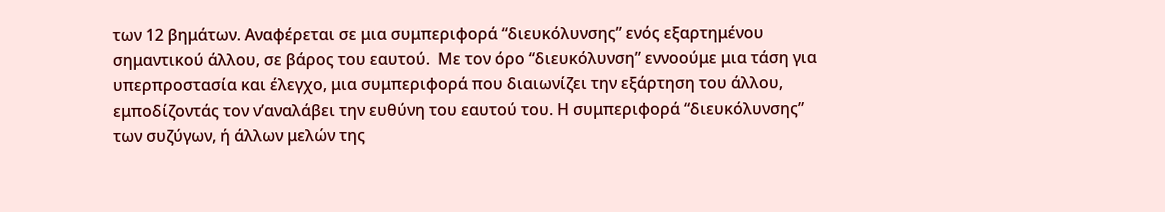των 12 βημάτων. Αναφέρεται σε μια συμπεριφορά “διευκόλυνσης” ενός εξαρτημένου σημαντικού άλλου, σε βάρος του εαυτού.  Με τον όρο “διευκόλυνση” εννοούμε μια τάση για υπερπροστασία και έλεγχο, μια συμπεριφορά που διαιωνίζει την εξάρτηση του άλλου, εμποδίζοντάς τον ν’αναλάβει την ευθύνη του εαυτού του. Η συμπεριφορά “διευκόλυνσης” των συζύγων, ή άλλων μελών της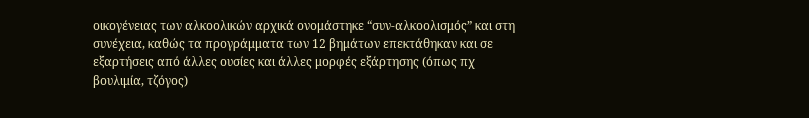οικογένειας των αλκοολικών αρχικά ονομάστηκε “συν-αλκοολισμός” και στη συνέχεια, καθώς τα προγράμματα των 12 βημάτων επεκτάθηκαν και σε εξαρτήσεις από άλλες ουσίες και άλλες μορφές εξάρτησης (όπως πχ βουλιμία, τζόγος)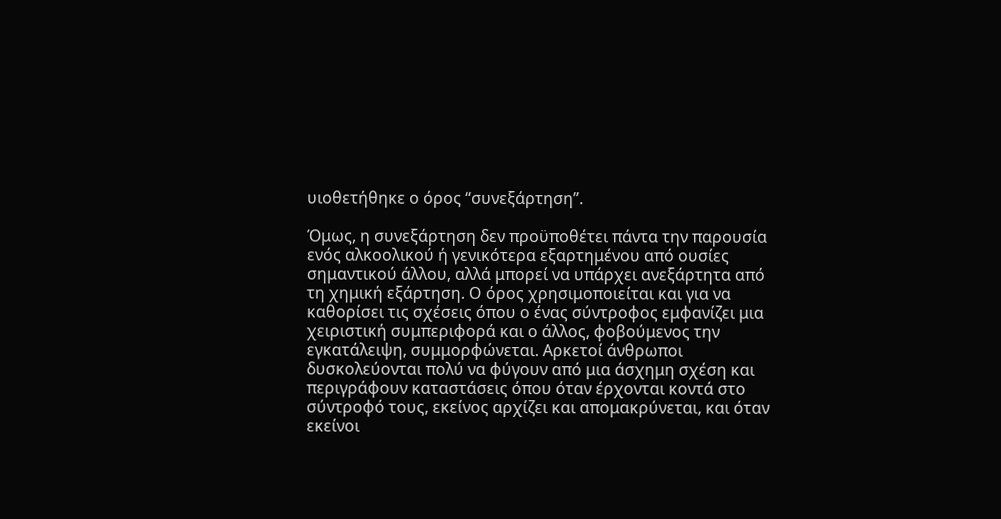υιοθετήθηκε ο όρος “συνεξάρτηση”.

Όμως, η συνεξάρτηση δεν προϋποθέτει πάντα την παρουσία ενός αλκοολικού ή γενικότερα εξαρτημένου από ουσίες σημαντικού άλλου, αλλά μπορεί να υπάρχει ανεξάρτητα από τη χημική εξάρτηση. Ο όρος χρησιμοποιείται και για να καθορίσει τις σχέσεις όπου ο ένας σύντροφος εμφανίζει μια χειριστική συμπεριφορά και ο άλλος, φοβούμενος την εγκατάλειψη, συμμορφώνεται. Αρκετοί άνθρωποι δυσκολεύονται πολύ να φύγουν από μια άσχημη σχέση και περιγράφουν καταστάσεις όπου όταν έρχονται κοντά στο σύντροφό τους, εκείνος αρχίζει και απομακρύνεται, και όταν εκείνοι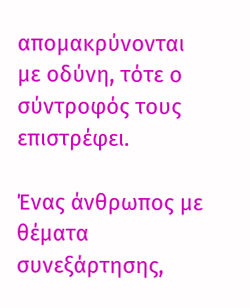απομακρύνονται με οδύνη, τότε ο σύντροφός τους επιστρέφει.

Ένας άνθρωπος με θέματα συνεξάρτησης,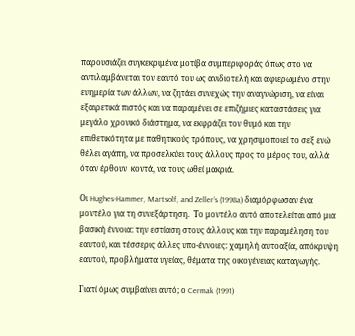παρουσιάζει συγκεκριμένα μοτίβα συμπεριφοράς όπως στο να αντιλαμβάνεται τον εαυτό του ως ανιδιοτελή και αφιερωμένο στην ευημερία των άλλων, να ζητάει συνεχώς την αναγνώριση, να είναι εξαιρετικά πιστός και να παραμένει σε επιζήμιες καταστάσεις για μεγάλο χρονικό διάστημα, να εκφράζει τον θυμό και την επιθετικότητα με παθητικούς τρόπους, να χρησιμοποιεί το σεξ ενώ θέλει αγάπη, να προσελκύει τους άλλους προς το μέρος του, αλλά όταν έρθουν  κοντά, να τους ωθεί μακριά.

Οι Hughes-Hammer, Martsolf, and Zeller’s (1998a) διαμόρφωσαν ένα μοντέλο για τη συνεξάρτηση.  Το μοντέλο αυτό αποτελείται από μια βασική έννοια: την εστίαση στους άλλους και την παραμέληση του εαυτού, και τέσσερις άλλες υπο-έννοιες: χαμηλή αυτοαξία, απόκρυψη εαυτού, προβλήματα υγείας, θέματα της οικογένειας καταγωγής.

Γιατί όμως συμβαίνει αυτό; ο Cermak (1991)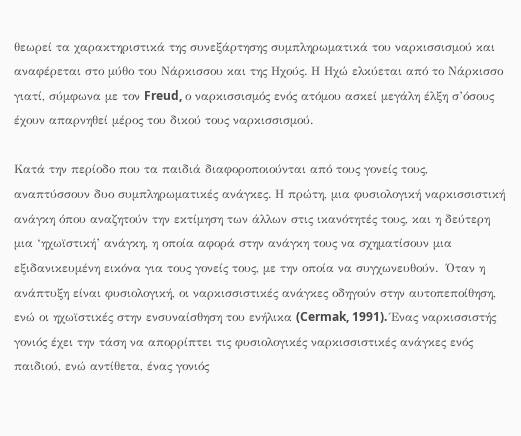θεωρεί τα χαρακτηριστικά της συνεξάρτησης συμπληρωματικά του ναρκισσισμού και αναφέρεται στο μύθο του Νάρκισσου και της Ηχούς. Η Ηχώ ελκύεται από το Νάρκισσο γιατί, σύμφωνα με τον Freud, ο ναρκισσισμός ενός ατόμου ασκεί μεγάλη έλξη σ’όσους έχουν απαρνηθεί μέρος του δικού τους ναρκισσισμού.

Κατά την περίοδο που τα παιδιά διαφοροποιούνται από τους γονείς τους, αναπτύσσουν δυο συμπληρωματικές ανάγκες. Η πρώτη, μια φυσιολογική ναρκισσιστική ανάγκη όπου αναζητούν την εκτίμηση των άλλων στις ικανότητές τους, και η δεύτερη μια ‘ηχωϊστική’ ανάγκη, η οποία αφορά στην ανάγκη τους να σχηματίσουν μια εξιδανικευμένη εικόνα για τους γονείς τους, με την οποία να συγχωνευθούν.  Όταν η ανάπτυξη είναι φυσιολογική, οι ναρκισσιστικές ανάγκες οδηγούν στην αυτοπεποίθηση, ενώ οι ηχωϊστικές στην ενσυναίσθηση του ενήλικα (Cermak, 1991). Ένας ναρκισσιστής γονιός έχει την τάση να απορρίπτει τις φυσιολογικές ναρκισσιστικές ανάγκες ενός παιδιού, ενώ αντίθετα, ένας γονιός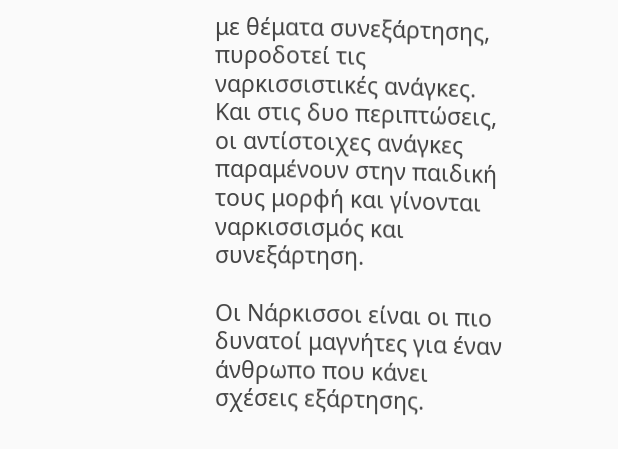με θέματα συνεξάρτησης, πυροδοτεί τις ναρκισσιστικές ανάγκες. Και στις δυο περιπτώσεις, οι αντίστοιχες ανάγκες παραμένουν στην παιδική τους μορφή και γίνονται ναρκισσισμός και συνεξάρτηση.

Οι Νάρκισσοι είναι οι πιο δυνατοί μαγνήτες για έναν άνθρωπο που κάνει σχέσεις εξάρτησης.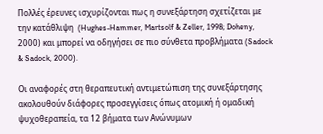Πολλές έρευνες ισχυρίζονται πως η συνεξάρτηση σχετίζεται με την κατάθλιψη  (Hughes-Hammer, Martsolf & Zeller, 1998; Doheny, 2000) και μπορεί να οδηγήσει σε πιο σύνθετα προβλήματα (Sadock & Sadock, 2000).

Οι αναφορές στη θεραπευτική αντιμετώπιση της συνεξάρτησης ακολουθούν διάφορες προσεγγίσεις όπως ατομική ή ομαδική ψυχοθεραπεία, τα 12 βήματα των Ανώνυμων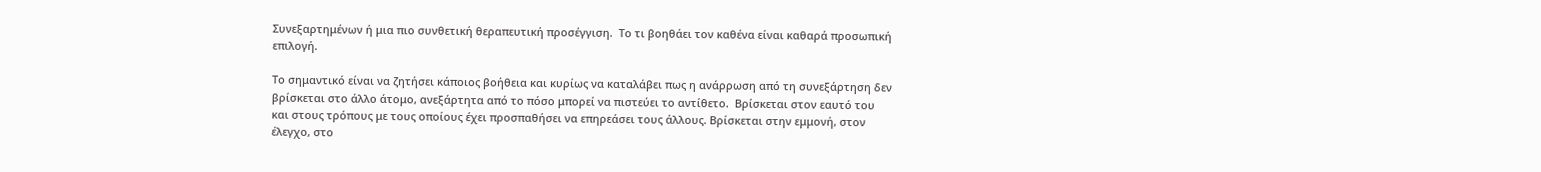Συνεξαρτημένων ή μια πιο συνθετική θεραπευτική προσέγγιση.  Το τι βοηθάει τον καθένα είναι καθαρά προσωπική επιλογή.

Το σημαντικό είναι να ζητήσει κάποιος βοήθεια και κυρίως να καταλάβει πως η ανάρρωση από τη συνεξάρτηση δεν βρίσκεται στο άλλο άτομο, ανεξάρτητα από το πόσο μπορεί να πιστεύει το αντίθετο.  Βρίσκεται στον εαυτό του και στους τρόπους με τους οποίους έχει προσπαθήσει να επηρεάσει τους άλλους. Βρίσκεται στην εμμονή, στον έλεγχο, στο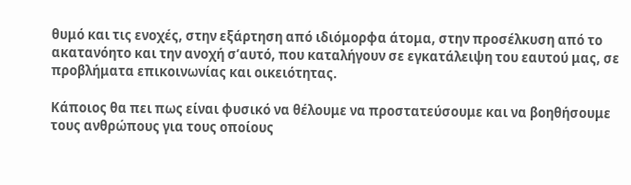θυμό και τις ενοχές, στην εξάρτηση από ιδιόμορφα άτομα, στην προσέλκυση από το ακατανόητο και την ανοχή σ’αυτό, που καταλήγουν σε εγκατάλειψη του εαυτού μας, σε προβλήματα επικοινωνίας και οικειότητας.

Κάποιος θα πει πως είναι φυσικό να θέλουμε να προστατεύσουμε και να βοηθήσουμε τους ανθρώπους για τους οποίους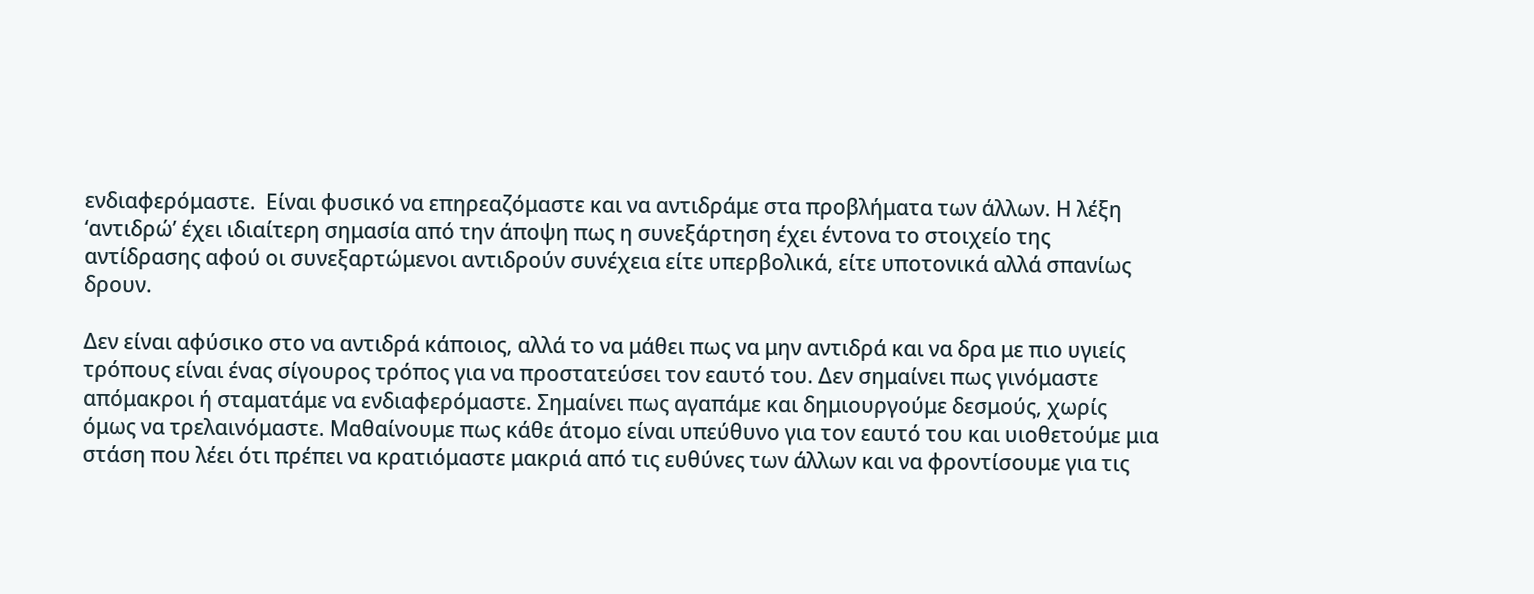ενδιαφερόμαστε.  Είναι φυσικό να επηρεαζόμαστε και να αντιδράμε στα προβλήματα των άλλων. Η λέξη ‘αντιδρώ’ έχει ιδιαίτερη σημασία από την άποψη πως η συνεξάρτηση έχει έντονα το στοιχείο της αντίδρασης αφού οι συνεξαρτώμενοι αντιδρούν συνέχεια είτε υπερβολικά, είτε υποτονικά αλλά σπανίως δρουν.

Δεν είναι αφύσικο στο να αντιδρά κάποιος, αλλά το να μάθει πως να μην αντιδρά και να δρα με πιο υγιείς τρόπους είναι ένας σίγουρος τρόπος για να προστατεύσει τον εαυτό του. Δεν σημαίνει πως γινόμαστε απόμακροι ή σταματάμε να ενδιαφερόμαστε. Σημαίνει πως αγαπάμε και δημιουργούμε δεσμούς, χωρίς όμως να τρελαινόμαστε. Μαθαίνουμε πως κάθε άτομο είναι υπεύθυνο για τον εαυτό του και υιοθετούμε μια στάση που λέει ότι πρέπει να κρατιόμαστε μακριά από τις ευθύνες των άλλων και να φροντίσουμε για τις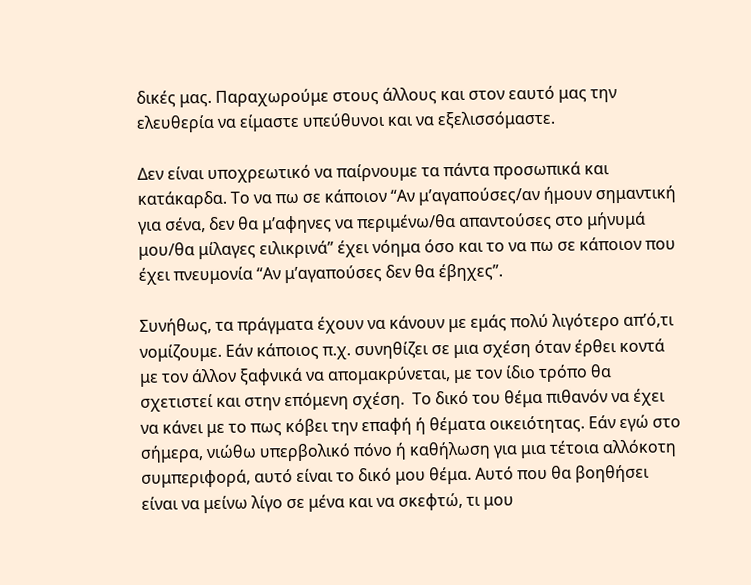δικές μας. Παραχωρούμε στους άλλους και στον εαυτό μας την ελευθερία να είμαστε υπεύθυνοι και να εξελισσόμαστε.

Δεν είναι υποχρεωτικό να παίρνουμε τα πάντα προσωπικά και κατάκαρδα. Το να πω σε κάποιον “Αν μ’αγαπούσες/αν ήμουν σημαντική για σένα, δεν θα μ’αφηνες να περιμένω/θα απαντούσες στο μήνυμά μου/θα μίλαγες ειλικρινά” έχει νόημα όσο και το να πω σε κάποιον που έχει πνευμονία “Αν μ’αγαπούσες δεν θα έβηχες”.

Συνήθως, τα πράγματα έχουν να κάνουν με εμάς πολύ λιγότερο απ’ό,τι νομίζουμε. Εάν κάποιος π.χ. συνηθίζει σε μια σχέση όταν έρθει κοντά με τον άλλον ξαφνικά να απομακρύνεται, με τον ίδιο τρόπο θα σχετιστεί και στην επόμενη σχέση.  Το δικό του θέμα πιθανόν να έχει να κάνει με το πως κόβει την επαφή ή θέματα οικειότητας. Εάν εγώ στο σήμερα, νιώθω υπερβολικό πόνο ή καθήλωση για μια τέτοια αλλόκοτη συμπεριφορά, αυτό είναι το δικό μου θέμα. Αυτό που θα βοηθήσει είναι να μείνω λίγο σε μένα και να σκεφτώ, τι μου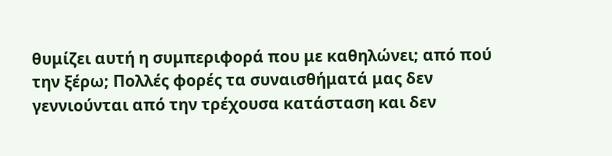θυμίζει αυτή η συμπεριφορά που με καθηλώνει; από πού την ξέρω; Πολλές φορές τα συναισθήματά μας δεν γεννιούνται από την τρέχουσα κατάσταση και δεν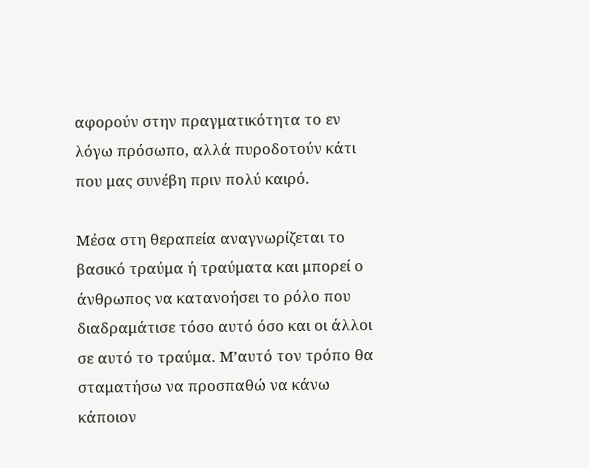αφορούν στην πραγματικότητα το εν λόγω πρόσωπο, αλλά πυροδοτούν κάτι που μας συνέβη πριν πολύ καιρό.

Μέσα στη θεραπεία αναγνωρίζεται το βασικό τραύμα ή τραύματα και μπορεί ο άνθρωπος να κατανοήσει το ρόλο που διαδραμάτισε τόσο αυτό όσο και οι άλλοι σε αυτό το τραύμα. Μ’αυτό τον τρόπο θα σταματήσω να προσπαθώ να κάνω κάποιον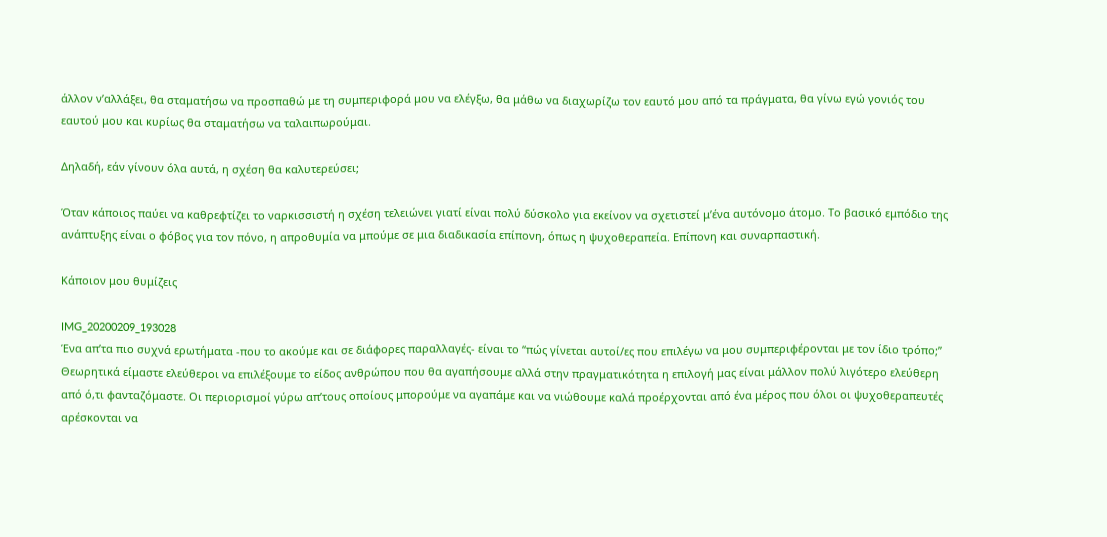άλλον ν’αλλάξει, θα σταματήσω να προσπαθώ με τη συμπεριφορά μου να ελέγξω, θα μάθω να διαχωρίζω τον εαυτό μου από τα πράγματα, θα γίνω εγώ γονιός του εαυτού μου και κυρίως θα σταματήσω να ταλαιπωρούμαι.

Δηλαδή, εάν γίνουν όλα αυτά, η σχέση θα καλυτερεύσει;

Όταν κάποιος παύει να καθρεφτίζει το ναρκισσιστή η σχέση τελειώνει γιατί είναι πολύ δύσκολο για εκείνον να σχετιστεί μ’ένα αυτόνομο άτομο. Το βασικό εμπόδιο της ανάπτυξης είναι ο φόβος για τον πόνο, η απροθυμία να μπούμε σε μια διαδικασία επίπονη, όπως η ψυχοθεραπεία. Επίπονη και συναρπαστική.

Κάποιον μου θυμίζεις

IMG_20200209_193028
Ένα απ’τα πιο συχνά ερωτήματα -που το ακούμε και σε διάφορες παραλλαγές- είναι το “πώς γίνεται αυτοί/ες που επιλέγω να μου συμπεριφέρονται με τον ίδιο τρόπο;”
Θεωρητικά είμαστε ελεύθεροι να επιλέξουμε το είδος ανθρώπου που θα αγαπήσουμε αλλά στην πραγματικότητα η επιλογή μας είναι μάλλον πολύ λιγότερο ελεύθερη από ό,τι φανταζόμαστε. Οι περιορισμοί γύρω απ’τους οποίους μπορούμε να αγαπάμε και να νιώθουμε καλά προέρχονται από ένα μέρος που όλοι οι ψυχοθεραπευτές αρέσκονται να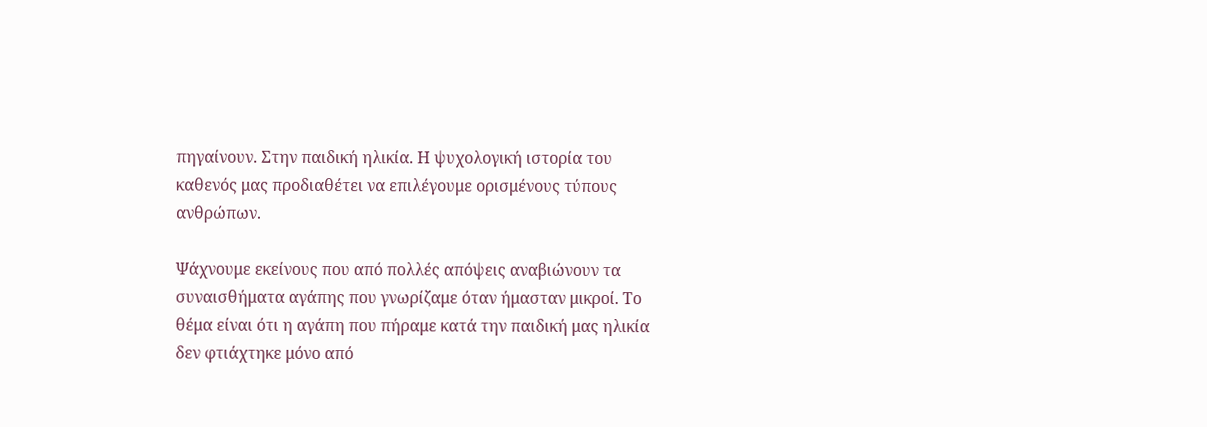πηγαίνουν. Στην παιδική ηλικία. Η ψυχολογική ιστορία του καθενός μας προδιαθέτει να επιλέγουμε ορισμένους τύπους ανθρώπων.

Ψάχνουμε εκείνους που από πολλές απόψεις αναβιώνουν τα συναισθήματα αγάπης που γνωρίζαμε όταν ήμασταν μικροί. Το θέμα είναι ότι η αγάπη που πήραμε κατά την παιδική μας ηλικία δεν φτιάχτηκε μόνο από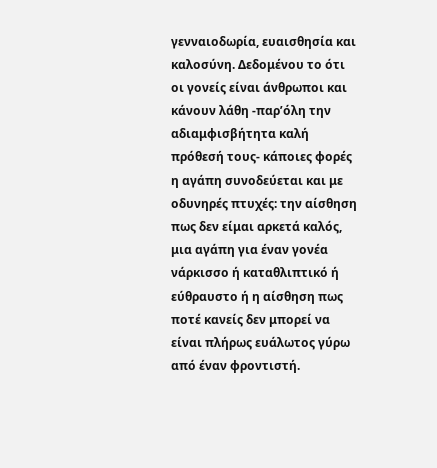γενναιοδωρία, ευαισθησία και καλοσύνη. Δεδομένου το ότι οι γονείς είναι άνθρωποι και κάνουν λάθη -παρ’όλη την αδιαμφισβήτητα καλή πρόθεσή τους- κάποιες φορές η αγάπη συνοδεύεται και με οδυνηρές πτυχές: την αίσθηση πως δεν είμαι αρκετά καλός, μια αγάπη για έναν γονέα νάρκισσο ή καταθλιπτικό ή εύθραυστο ή η αίσθηση πως ποτέ κανείς δεν μπορεί να είναι πλήρως ευάλωτος γύρω από έναν φροντιστή.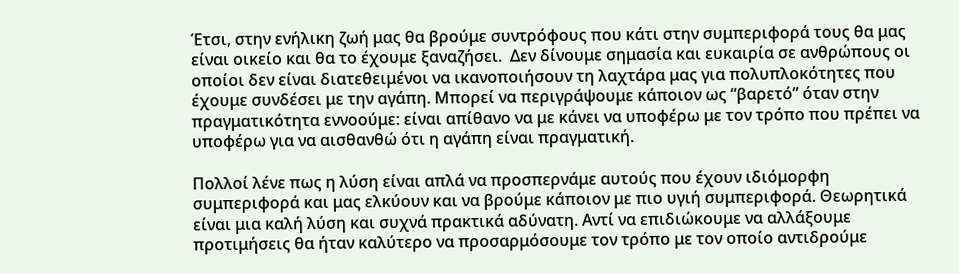Έτσι, στην ενήλικη ζωή μας θα βρούμε συντρόφους που κάτι στην συμπεριφορά τους θα μας είναι οικείο και θα το έχουμε ξαναζήσει.  Δεν δίνουμε σημασία και ευκαιρία σε ανθρώπους οι οποίοι δεν είναι διατεθειμένοι να ικανοποιήσουν τη λαχτάρα μας για πολυπλοκότητες που έχουμε συνδέσει με την αγάπη. Μπορεί να περιγράψουμε κάποιον ως “βαρετό” όταν στην πραγματικότητα εννοούμε: είναι απίθανο να με κάνει να υποφέρω με τον τρόπο που πρέπει να υποφέρω για να αισθανθώ ότι η αγάπη είναι πραγματική.

Πολλοί λένε πως η λύση είναι απλά να προσπερνάμε αυτούς που έχουν ιδιόμορφη συμπεριφορά και μας ελκύουν και να βρούμε κάποιον με πιο υγιή συμπεριφορά. Θεωρητικά είναι μια καλή λύση και συχνά πρακτικά αδύνατη. Αντί να επιδιώκουμε να αλλάξουμε προτιμήσεις θα ήταν καλύτερο να προσαρμόσουμε τον τρόπο με τον οποίο αντιδρούμε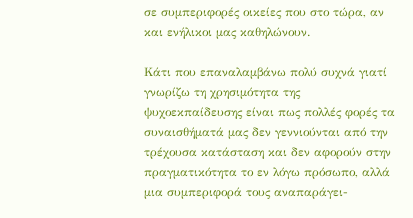σε συμπεριφορές οικείες που στο τώρα, αν και ενήλικοι μας καθηλώνουν.

Κάτι που επαναλαμβάνω πολύ συχνά γιατί γνωρίζω τη χρησιμότητα της ψυχοεκπαίδευσης είναι πως πολλές φορές τα συναισθήματά μας δεν γεννιούνται από την τρέχουσα κατάσταση και δεν αφορούν στην πραγματικότητα το εν λόγω πρόσωπο, αλλά μια συμπεριφορά τους αναπαράγει-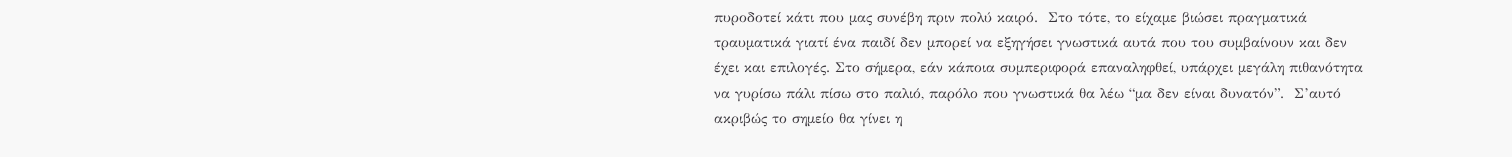πυροδοτεί κάτι που μας συνέβη πριν πολύ καιρό.  Στο τότε, το είχαμε βιώσει πραγματικά τραυματικά γιατί ένα παιδί δεν μπορεί να εξηγήσει γνωστικά αυτά που του συμβαίνουν και δεν έχει και επιλογές. Στο σήμερα, εάν κάποια συμπεριφορά επαναληφθεί, υπάρχει μεγάλη πιθανότητα να γυρίσω πάλι πίσω στο παλιό, παρόλο που γνωστικά θα λέω “μα δεν είναι δυνατόν”.  Σ’αυτό ακριβώς το σημείο θα γίνει η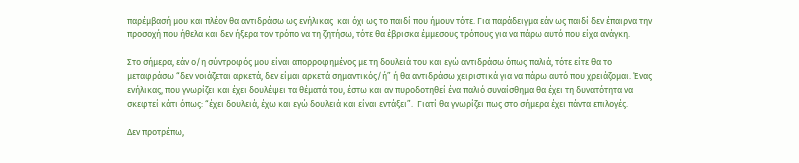παρέμβασή μου και πλέον θα αντιδράσω ως ενήλικας  και όχι ως το παιδί που ήμουν τότε. Για παράδειγμα εάν ως παιδί δεν έπαιρνα την προσοχή που ήθελα και δεν ήξερα τον τρόπο να τη ζητήσω, τότε θα έβρισκα έμμεσους τρόπους για να πάρω αυτό που είχα ανάγκη.

Στο σήμερα, εάν ο/η σύντροφός μου είναι απορροφημένος με τη δουλειά του και εγώ αντιδράσω όπως παλιά, τότε είτε θα το μεταφράσω “δεν νοιάζεται αρκετά, δεν είμαι αρκετά σημαντικός/ή” ή θα αντιδράσω χειριστικά για να πάρω αυτό που χρειάζομαι. Ένας ενήλικας, που γνωρίζει και έχει δουλέψει τα θέματά του, έστω και αν πυροδοτηθεί ένα παλιό συναίσθημα θα έχει τη δυνατότητα να σκεφτεί κάτι όπως: “έχει δουλειά, έχω και εγώ δουλειά και είναι εντάξει”.  Γιατί θα γνωρίζει πως στο σήμερα έχει πάντα επιλογές.

Δεν προτρέπω,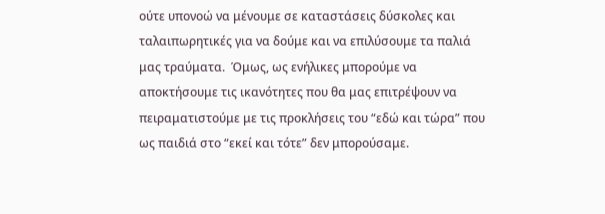ούτε υπονοώ να μένουμε σε καταστάσεις δύσκολες και ταλαιπωρητικές για να δούμε και να επιλύσουμε τα παλιά μας τραύματα.  Όμως, ως ενήλικες μπορούμε να αποκτήσουμε τις ικανότητες που θα μας επιτρέψουν να πειραματιστούμε με τις προκλήσεις του “εδώ και τώρα” που ως παιδιά στο “εκεί και τότε” δεν μπορούσαμε.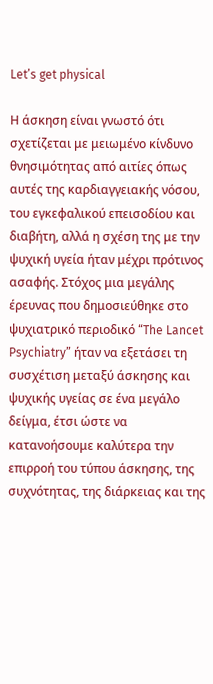Let’s get physical

Η άσκηση είναι γνωστό ότι σχετίζεται με μειωμένο κίνδυνο θνησιμότητας από αιτίες όπως αυτές της καρδιαγγειακής νόσου, του εγκεφαλικού επεισοδίου και διαβήτη, αλλά η σχέση της με την ψυχική υγεία ήταν μέχρι πρότινος ασαφής. Στόχος μια μεγάλης έρευνας που δημοσιεύθηκε στο ψυχιατρικό περιοδικό “The Lancet Psychiatry” ήταν να εξετάσει τη συσχέτιση μεταξύ άσκησης και ψυχικής υγείας σε ένα μεγάλο δείγμα, έτσι ώστε να κατανοήσουμε καλύτερα την επιρροή του τύπου άσκησης, της συχνότητας, της διάρκειας και της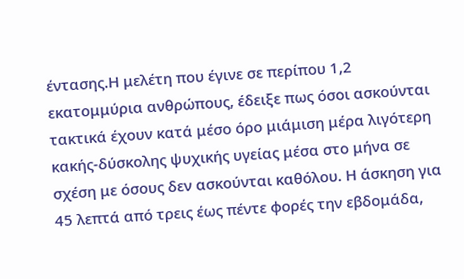έντασης.Η μελέτη που έγινε σε περίπου 1,2 εκατομμύρια ανθρώπους, έδειξε πως όσοι ασκούνται τακτικά έχουν κατά μέσο όρο μιάμιση μέρα λιγότερη κακής-δύσκολης ψυχικής υγείας μέσα στο μήνα σε σχέση με όσους δεν ασκούνται καθόλου. Η άσκηση για 45 λεπτά από τρεις έως πέντε φορές την εβδομάδα,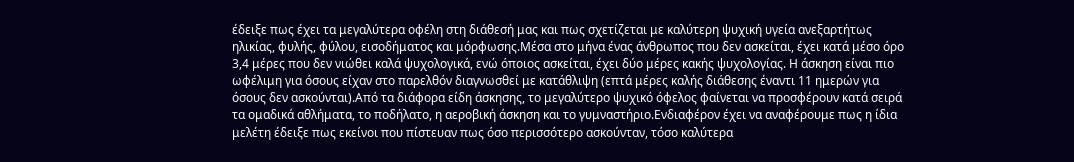έδειξε πως έχει τα μεγαλύτερα οφέλη στη διάθεσή μας και πως σχετίζεται με καλύτερη ψυχική υγεία ανεξαρτήτως ηλικίας, φυλής, φύλου, εισοδήματος και μόρφωσης.Μέσα στο μήνα ένας άνθρωπος που δεν ασκείται, έχει κατά μέσο όρο 3,4 μέρες που δεν νιώθει καλά ψυχολογικά, ενώ όποιος ασκείται, έχει δύο μέρες κακής ψυχολογίας. Η άσκηση είναι πιο ωφέλιμη για όσους είχαν στο παρελθόν διαγνωσθεί με κατάθλιψη (επτά μέρες καλής διάθεσης έναντι 11 ημερών για όσους δεν ασκούνται).Από τα διάφορα είδη άσκησης, το μεγαλύτερο ψυχικό όφελος φαίνεται να προσφέρουν κατά σειρά τα ομαδικά αθλήματα, το ποδήλατο, η αεροβική άσκηση και το γυμναστήριο.Ενδιαφέρον έχει να αναφέρουμε πως η ίδια μελέτη έδειξε πως εκείνοι που πίστευαν πως όσο περισσότερο ασκούνταν, τόσο καλύτερα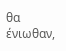θα ένιωθαν,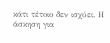κάτι τέτοιο δεν ισχύει. Η άσκηση για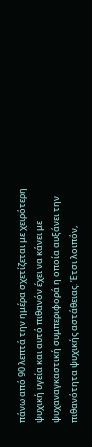πάνω από 90 λεπτά την ημέρα σχετίζεται με χειρότερη ψυχική υγεία και αυτό πιθανόν έχει να κάνει με ψυχαναγκαστική συμπεριφορά η οποία αυξάνει την πιθανότητα ψυχικής αστάθειας. Έτσι λοιπόν,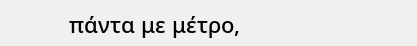πάντα με μέτρο,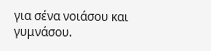για σένα νοιάσου και γυμνάσου.